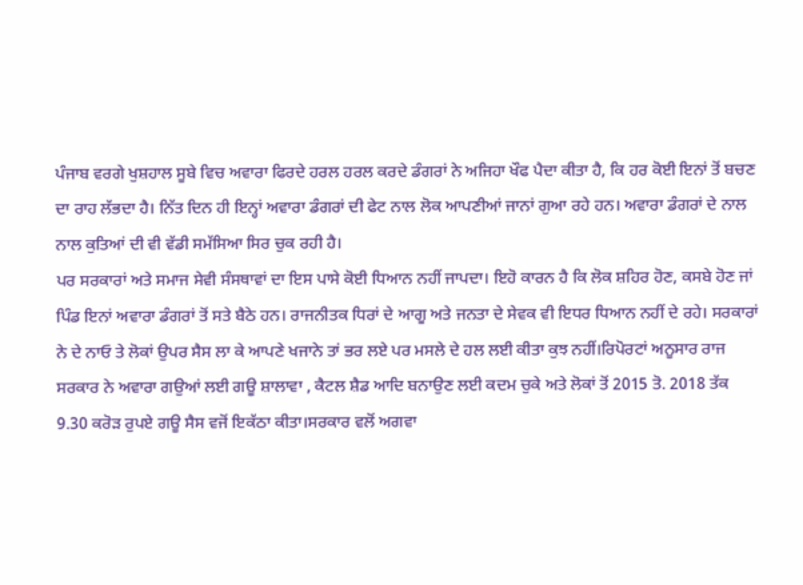ਪੰਜਾਬ ਵਰਗੇ ਖੁਸ਼ਹਾਲ ਸੂਬੇ ਵਿਚ ਅਵਾਰਾ ਫਿਰਦੇ ਹਰਲ ਹਰਲ ਕਰਦੇ ਡੰਗਰਾਂ ਨੇ ਅਜਿਹਾ ਖੌਫ ਪੈਦਾ ਕੀਤਾ ਹੈ, ਕਿ ਹਰ ਕੋਈ ਇਨਾਂ ਤੋਂ ਬਚਣ ਦਾ ਰਾਹ ਲੱਭਦਾ ਹੈ। ਨਿੱਤ ਦਿਨ ਹੀ ਇਨ੍ਹਾਂ ਅਵਾਰਾ ਡੰਗਰਾਂ ਦੀ ਫੇਟ ਨਾਲ ਲੋਕ ਆਪਣੀਆਂ ਜਾਨਾਂ ਗੁਆ ਰਹੇ ਹਨ। ਅਵਾਰਾ ਡੰਗਰਾਂ ਦੇ ਨਾਲ ਨਾਲ ਕੁਤਿਆਂ ਦੀ ਵੀ ਵੱਡੀ ਸਮੱਸਿਆ ਸਿਰ ਚੁਕ ਰਹੀ ਹੈ।
ਪਰ ਸਰਕਾਰਾਂ ਅਤੇ ਸਮਾਜ ਸੇਵੀ ਸੰਸਥਾਵਾਂ ਦਾ ਇਸ ਪਾਸੇ ਕੋਈ ਧਿਆਨ ਨਹੀਂ ਜਾਪਦਾ। ਇਹੋ ਕਾਰਨ ਹੈ ਕਿ ਲੋਕ ਸ਼ਹਿਰ ਹੋਣ, ਕਸਬੇ ਹੋਣ ਜਾਂ ਪਿੰਡ ਇਨਾਂ ਅਵਾਰਾ ਡੰਗਰਾਂ ਤੋਂ ਸਤੇ ਬੈਠੇ ਹਨ। ਰਾਜਨੀਤਕ ਧਿਰਾਂ ਦੇ ਆਗੂ ਅਤੇ ਜਨਤਾ ਦੇ ਸੇਵਕ ਵੀ ਇਧਰ ਧਿਆਨ ਨਹੀਂ ਦੇ ਰਹੇ। ਸਰਕਾਰਾਂ ਨੇ ਦੇ ਨਾਓ ਤੇ ਲੋਕਾਂ ਉਪਰ ਸੈਸ ਲਾ ਕੇ ਆਪਣੇ ਖਜਾਨੇ ਤਾਂ ਭਰ ਲਏ ਪਰ ਮਸਲੇ ਦੇ ਹਲ ਲਈ ਕੀਤਾ ਕੁਝ ਨਹੀਂ।ਰਿਪੋਰਟਾਂ ਅਨੂਸਾਰ ਰਾਜ ਸਰਕਾਰ ਨੇ ਅਵਾਰਾ ਗਉਆਂ ਲਈ ਗਊ ਸ਼ਾਲਾਵਾ , ਕੈਟਲ ਸ਼ੈਡ ਆਦਿ ਬਨਾਉਣ ਲਈ ਕਦਮ ਚੁਕੇ ਅਤੇ ਲੋਕਾਂ ਤੋਂ 2015 ਤੋ. 2018 ਤੱਕ 9.30 ਕਰੋੜ ਰੁਪਏ ਗਊ ਸੈਸ ਵਜੋਂ ਇਕੱਠਾ ਕੀਤਾ।ਸਰਕਾਰ ਵਲੋਂ ਅਗਵਾ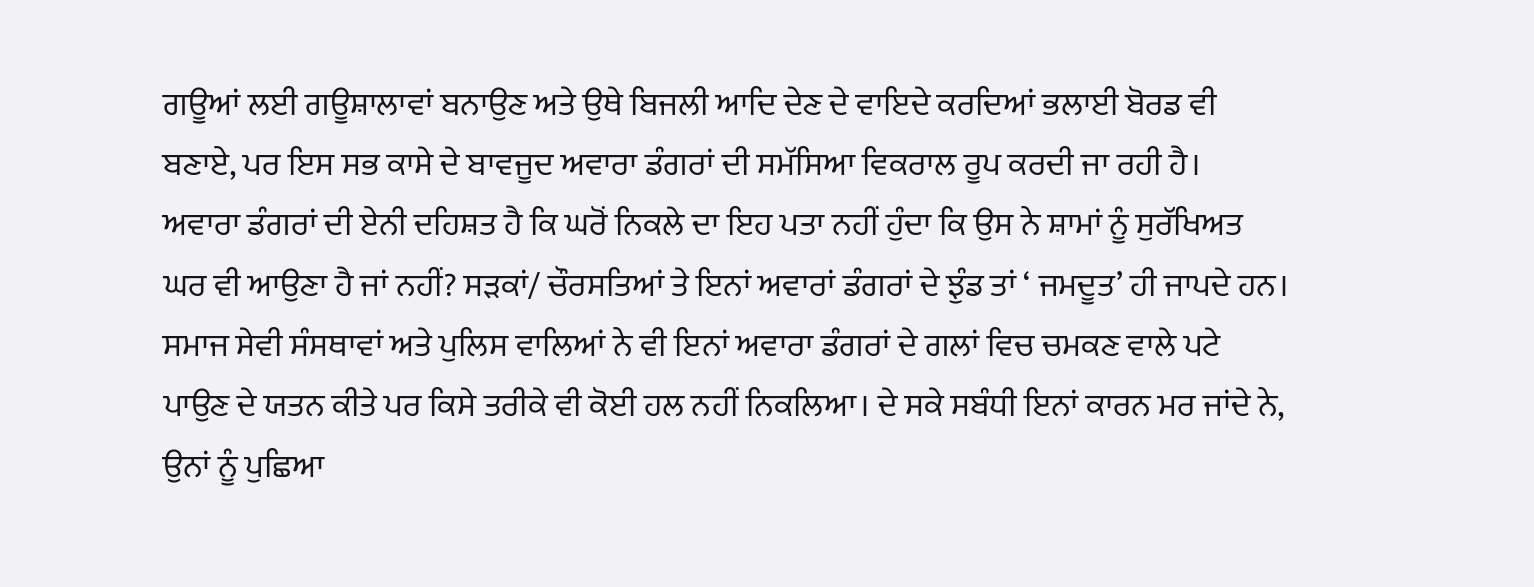ਗਊਆਂ ਲਈ ਗਊਸ਼ਾਲਾਵਾਂ ਬਨਾਉਣ ਅਤੇ ਉਥੇ ਬਿਜਲੀ ਆਦਿ ਦੇਣ ਦੇ ਵਾਇਦੇ ਕਰਦਿਆਂ ਭਲਾਈ ਬੋਰਡ ਵੀ ਬਣਾਏ, ਪਰ ਇਸ ਸਭ ਕਾਸੇ ਦੇ ਬਾਵਜੂਦ ਅਵਾਰਾ ਡੰਗਰਾਂ ਦੀ ਸਮੱਸਿਆ ਵਿਕਰਾਲ ਰੂਪ ਕਰਦੀ ਜਾ ਰਹੀ ਹੈ।
ਅਵਾਰਾ ਡੰਗਰਾਂ ਦੀ ਏਨੀ ਦਹਿਸ਼ਤ ਹੈ ਕਿ ਘਰੋਂ ਨਿਕਲੇ ਦਾ ਇਹ ਪਤਾ ਨਹੀਂ ਹੁੰਦਾ ਕਿ ਉਸ ਨੇ ਸ਼ਾਮਾਂ ਨੂੰ ਸੁਰੱਖਿਅਤ ਘਰ ਵੀ ਆਉਣਾ ਹੈ ਜਾਂ ਨਹੀਂ? ਸੜਕਾਂ/ ਚੌਰਸਤਿਆਂ ਤੇ ਇਨਾਂ ਅਵਾਰਾਂ ਡੰਗਰਾਂ ਦੇ ਝੁੰਡ ਤਾਂ ‘ ਜਮਦੂਤ’ ਹੀ ਜਾਪਦੇ ਹਨ। ਸਮਾਜ ਸੇਵੀ ਸੰਸਥਾਵਾਂ ਅਤੇ ਪੁਲਿਸ ਵਾਲਿਆਂ ਨੇ ਵੀ ਇਨਾਂ ਅਵਾਰਾ ਡੰਗਰਾਂ ਦੇ ਗਲਾਂ ਵਿਚ ਚਮਕਣ ਵਾਲੇ ਪਟੇ ਪਾਉਣ ਦੇ ਯਤਨ ਕੀਤੇ ਪਰ ਕਿਸੇ ਤਰੀਕੇ ਵੀ ਕੋਈ ਹਲ ਨਹੀਂ ਨਿਕਲਿਆ। ਦੇ ਸਕੇ ਸਬੰਧੀ ਇਨਾਂ ਕਾਰਨ ਮਰ ਜਾਂਦੇ ਨੇ, ਉਨਾਂ ਨੂੰ ਪੁਛਿਆ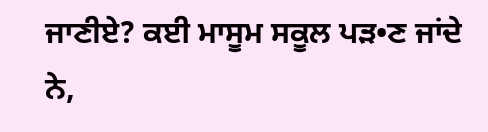ਜਾਣੀਏ? ਕਈ ਮਾਸੂਮ ਸਕੂਲ ਪੜ•ਣ ਜਾਂਦੇ ਨੇ,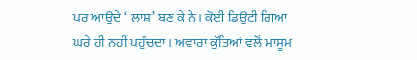ਪਰ ਆਉਦੇ ‘ ਲਾਸ਼’ ਬਣ ਕੇ ਨੇ। ਕੋਈ ਡਿਉਟੀ ਗਿਆ ਘਰੇ ਹੀ ਨਹੀਂ ਪਹੁੰਚਦਾ। ਅਵਾਰਾ ਕੁੱਤਿਆਂ ਵਲੋਂ ਮਾਸੂਮ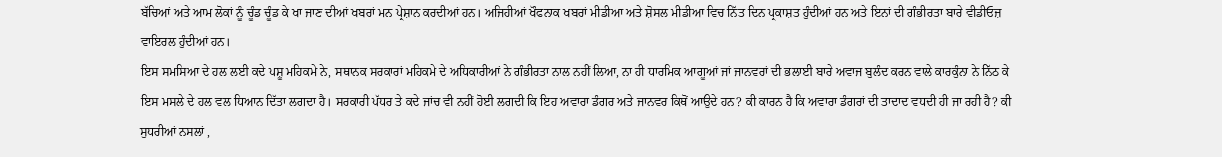ਬੱਚਿਆਂ ਅਤੇ ਆਮ ਲੋਕਾਂ ਨੂੰ ਚੂੰਡ ਚੂੰਡ ਕੇ ਖਾ ਜਾਣ ਦੀਆਂ ਖਬਰਾਂ ਮਨ ਪ੍ਰੇਸ਼ਾਨ ਕਰਦੀਆਂ ਹਨ। ਅਜਿਹੀਆਂ ਖੌਫਨਾਕ ਖਬਰਾਂ ਮੀਡੀਆ ਅਤੇ ਸ਼ੋਸਲ ਮੀਡੀਆ ਵਿਚ ਨਿੱਤ ਦਿਨ ਪ੍ਰਕਾਸ਼ਤ ਹੁੰਦੀਆਂ ਹਨ ਅਤੇ ਇਨਾਂ ਦੀ ਗੰਭੀਰਤਾ ਬਾਰੇ ਵੀਡੀਓਜ਼ ਵਾਇਰਲ ਹੁੰਦੀਆਂ ਹਨ।
ਇਸ ਸਮਸਿਆ ਦੇ ਹਲ ਲਈ ਕਦੇ ਪਸ਼ੂ ਮਹਿਕਮੇ ਨੇ, ਸਥਾਨਕ ਸਰਕਾਰਾਂ ਮਹਿਕਮੇ ਦੇ ਅਧਿਕਾਰੀਆਂ ਨੇ ਗੰਭੀਰਤਾ ਨਾਲ ਨਹੀਂ ਲਿਆ, ਨਾ ਹੀ ਧਾਰਮਿਕ ਆਗੂਆਂ ਜਾਂ ਜਾਨਵਰਾਂ ਦੀ ਭਲਾਈ ਬਾਰੇ ਅਵਾਜ ਬੁਲੰਦ ਕਰਨ ਵਾਲੇ ਕਾਰਕੁੰਨਾ ਨੇ ਨਿੱਠ ਕੇ ਇਸ ਮਸਲੇ ਦੇ ਹਲ ਵਲ ਧਿਆਨ ਦਿੱਤਾ ਲਗਦਾ ਹੈ। ਸਰਕਾਰੀ ਪੱਧਰ ਤੇ ਕਦੇ ਜਾਂਚ ਵੀ ਨਹੀਂ ਹੋਈ ਲਗਦੀ ਕਿ ਇਹ ਅਵਾਰਾ ਡੰਗਰ ਅਤੇ ਜਾਨਵਰ ਕਿਥੋਂ ਆਉਦੇ ਹਨ? ਕੀ ਕਾਰਨ ਹੈ ਕਿ ਅਵਾਰਾ ਡੰਗਰਾਂ ਦੀ ਤਾਦਾਦ ਵਧਦੀ ਹੀ ਜਾ ਰਹੀ ਹੈ? ਕੀ ਸੁਧਰੀਆਂ ਨਸਲਾਂ ,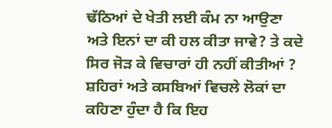ਢੱਠਿਆਂ ਦੇ ਖੇਤੀ ਲਈ ਕੰਮ ਨਾ ਆਉਣਾ ਅਤੇ ਇਨਾਂ ਦਾ ਕੀ ਹਲ ਕੀਤਾ ਜਾਵੇ? ਤੇ ਕਦੇ ਸਿਰ ਜੋੜ ਕੇ ਵਿਚਾਰਾਂ ਹੀ ਨਹੀਂ ਕੀਤੀਆਂ ?
ਸ਼ਹਿਰਾਂ ਅਤੇ ਕਸਬਿਆਂ ਵਿਚਲੇ ਲੋਕਾਂ ਦਾ ਕਹਿਣਾ ਹੁੰਦਾ ਹੈ ਕਿ ਇਹ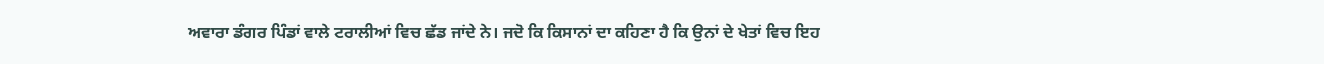ਅਵਾਰਾ ਡੰਗਰ ਪਿੰਡਾਂ ਵਾਲੇ ਟਰਾਲੀਆਂ ਵਿਚ ਛੱਡ ਜਾਂਦੇ ਨੇ। ਜਦੋ ਕਿ ਕਿਸਾਨਾਂ ਦਾ ਕਹਿਣਾ ਹੈ ਕਿ ਉਨਾਂ ਦੇ ਖੇਤਾਂ ਵਿਚ ਇਹ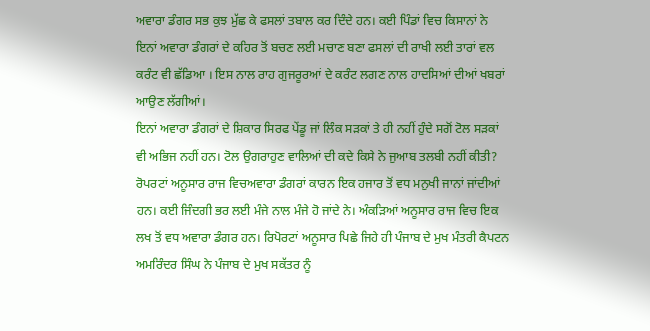ਅਵਾਰਾ ਡੰਗਰ ਸਭ ਕੁਝ ਮੁੱਛ ਕੇ ਫਸਲਾਂ ਤਬਾਲ ਕਰ ਦਿੰਦੇ ਹਨ। ਕਈ ਪਿੰਡਾਂ ਵਿਚ ਕਿਸਾਨਾਂ ਨੇ ਇਨਾਂ ਅਵਾਰਾ ਡੰਗਰਾਂ ਦੇ ਕਹਿਰ ਤੋਂ ਬਚਣ ਲਈ ਮਚਾਣ ਬਣਾ ਫਸਲਾਂ ਦੀ ਰਾਖੀ ਲਈ ਤਾਰਾਂ ਵਲ ਕਰੰਟ ਵੀ ਛੱਡਿਆ । ਇਸ ਨਾਲ ਰਾਹ ਗੁਜਰੂਰਆਂ ਦੇ ਕਰੰਟ ਲਗਣ ਨਾਲ ਹਾਦਸਿਆਂ ਦੀਆਂ ਖਬਰਾਂ ਆਉਣ ਲੱਗੀਆਂ।
ਇਨਾਂ ਅਵਾਰਾ ਡੰਗਰਾਂ ਦੇ ਸ਼ਿਕਾਰ ਸਿਰਫ ਪੇਂਡੂ ਜਾਂ ਲਿੰਕ ਸੜਕਾਂ ਤੇ ਹੀ ਨਹੀਂ ਹੁੰਦੇ ਸਗੋਂ ਟੋਲ ਸੜਕਾਂ ਵੀ ਅਭਿਜ ਨਹੀਂ ਹਨ। ਟੋਲ ਉਗਰਾਹੁਣ ਵਾਲਿਆਂ ਦੀ ਕਦੇ ਕਿਸੇ ਨੇ ਜੁਆਬ ਤਲਬੀ ਨਹੀਂ ਕੀਤੀ?
ਰੋਪਰਟਾਂ ਅਨੂਸਾਰ ਰਾਜ ਵਿਚਅਵਾਰਾ ਡੰਗਰਾਂ ਕਾਰਨ ਇਕ ਹਜਾਰ ਤੋਂ ਵਧ ਮਨੁਖੀ ਜਾਨਾਂ ਜਾਂਦੀਆਂ ਹਨ। ਕਈ ਜਿੰਦਗੀ ਭਰ ਲਈ ਮੰਜੇ ਨਾਲ ਮੰਜੇ ਹੋ ਜਾਂਦੇ ਨੇ। ਅੰਕੜਿਆਂ ਅਨੂਸਾਰ ਰਾਜ ਵਿਚ ਇਕ ਲਖ ਤੋਂ ਵਧ ਅਵਾਰਾ ਡੰਗਰ ਹਨ। ਰਿਪੋਰਟਾਂ ਅਨੂਸਾਰ ਪਿਛੇ ਜਿਹੇ ਹੀ ਪੰਜਾਬ ਦੇ ਮੁਖ ਮੰਤਰੀ ਕੈਪਟਨ ਅਮਰਿੰਦਰ ਸਿੰਘ ਨੇ ਪੰਜਾਬ ਦੇ ਮੁਖ ਸਕੱਤਰ ਨੂੰ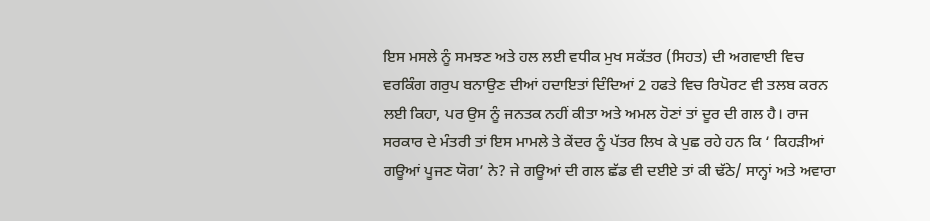ਇਸ ਮਸਲੇ ਨੂੰ ਸਮਝਣ ਅਤੇ ਹਲ ਲਈ ਵਧੀਕ ਮੁਖ ਸਕੱਤਰ (ਸਿਹਤ) ਦੀ ਅਗਵਾਈ ਵਿਚ ਵਰਕਿੰਗ ਗਰੁਪ ਬਨਾਉਣ ਦੀਆਂ ਹਦਾਇਤਾਂ ਦਿੰਦਿਆਂ 2 ਹਫਤੇ ਵਿਚ ਰਿਪੋਰਟ ਵੀ ਤਲਬ ਕਰਨ ਲਈ ਕਿਹਾ, ਪਰ ਉਸ ਨੂੰ ਜਨਤਕ ਨਹੀਂ ਕੀਤਾ ਅਤੇ ਅਮਲ ਹੋਣਾਂ ਤਾਂ ਦੂਰ ਦੀ ਗਲ ਹੈ। ਰਾਜ ਸਰਕਾਰ ਦੇ ਮੰਤਰੀ ਤਾਂ ਇਸ ਮਾਮਲੇ ਤੇ ਕੇਂਦਰ ਨੂੰ ਪੱਤਰ ਲਿਖ ਕੇ ਪੁਛ ਰਹੇ ਹਨ ਕਿ ‘ ਕਿਹੜੀਆਂ ਗਊਆਂ ਪੂਜਣ ਯੋਗ’ ਨੇ? ਜੇ ਗਊਆਂ ਦੀ ਗਲ ਛੱਡ ਵੀ ਦਈਏ ਤਾਂ ਕੀ ਢੱਠੇ/ ਸਾਨ੍ਹਾਂ ਅਤੇ ਅਵਾਰਾ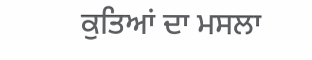ਕੁਤਿਆਂ ਦਾ ਮਸਲਾ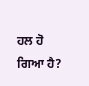ਹਲ ਹੋ ਗਿਆ ਹੈ?